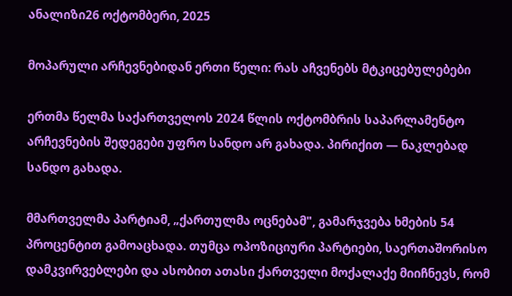ანალიზი26 ოქტომბერი, 2025

მოპარული არჩევნებიდან ერთი წელი: რას აჩვენებს მტკიცებულებები

ერთმა წელმა საქართველოს 2024 წლის ოქტომბრის საპარლამენტო არჩევნების შედეგები უფრო სანდო არ გახადა. პირიქით — ნაკლებად სანდო გახადა.

მმართველმა პარტიამ, „ქართულმა ოცნებამ", გამარჯვება ხმების 54 პროცენტით გამოაცხადა. თუმცა ოპოზიციური პარტიები, საერთაშორისო დამკვირვებლები და ასობით ათასი ქართველი მოქალაქე მიიჩნევს, რომ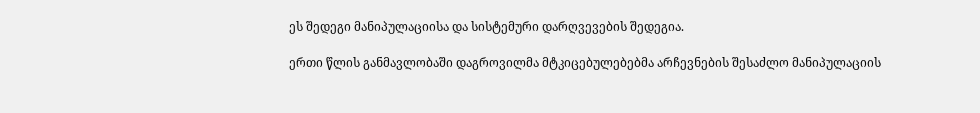ეს შედეგი მანიპულაციისა და სისტემური დარღვევების შედეგია.

ერთი წლის განმავლობაში დაგროვილმა მტკიცებულებებმა არჩევნების შესაძლო მანიპულაციის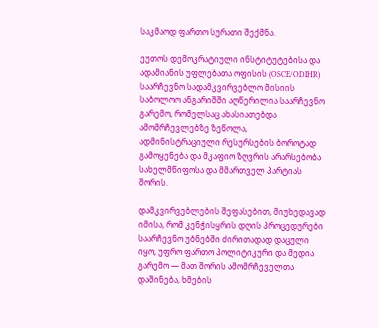საკმაოდ ფართო სურათი შექმნა.

ეუთოს დემოკრატიული ინსტიტუტებისა და ადამიანის უფლებათა ოფისის (OSCE/ODIHR) საარჩევნო სადამკვირვებლო მისიის საბოლოო ანგარიშში აღწერილია საარჩევნო გარემო, რომელსაც ახასიათებდა ამომრჩევლებზე ზეწოლა, ადმინისტრაციული რესურსების ბოროტად გამოყენება და მკაფიო ზღვრის არარსებობა სახელმწიფოსა და მმართველ პარტიას შორის.

დამკვირვებლების შეფასებით, მიუხედავად იმისა, რომ კენჭისყრის დღის პროცედურები საარჩევნო უბნებში ძირითადად დაცული იყო, უფრო ფართო პოლიტიკური და მედია გარემო — მათ შორის ამომრჩეველთა დაშინება, ხმების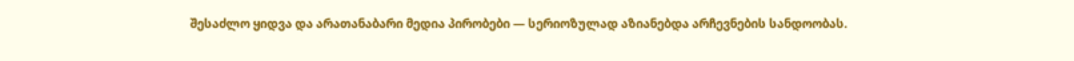შესაძლო ყიდვა და არათანაბარი მედია პირობები — სერიოზულად აზიანებდა არჩევნების სანდოობას.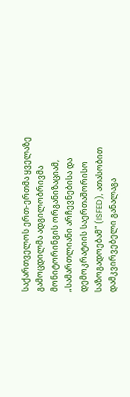საქართველოს ერთ-ერთმა ყველაზე გამოცდილმა ადგილობრივმა მონიტორინგის ორგანიზაციამ, „სამართლიანი არჩევნებისა და დემოკრატიის საერთაშორისო საზოგადოებამ" (ISFED), ათასობით დამკვირვებელი განალაგა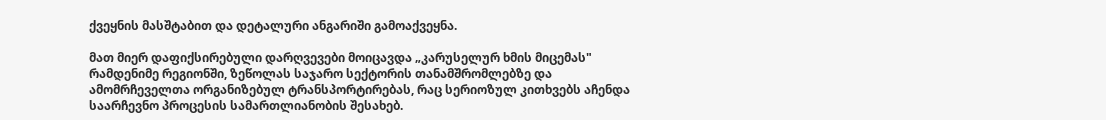ქვეყნის მასშტაბით და დეტალური ანგარიში გამოაქვეყნა.

მათ მიერ დაფიქსირებული დარღვევები მოიცავდა „კარუსელურ ხმის მიცემას" რამდენიმე რეგიონში, ზეწოლას საჯარო სექტორის თანამშრომლებზე და ამომრჩეველთა ორგანიზებულ ტრანსპორტირებას, რაც სერიოზულ კითხვებს აჩენდა საარჩევნო პროცესის სამართლიანობის შესახებ.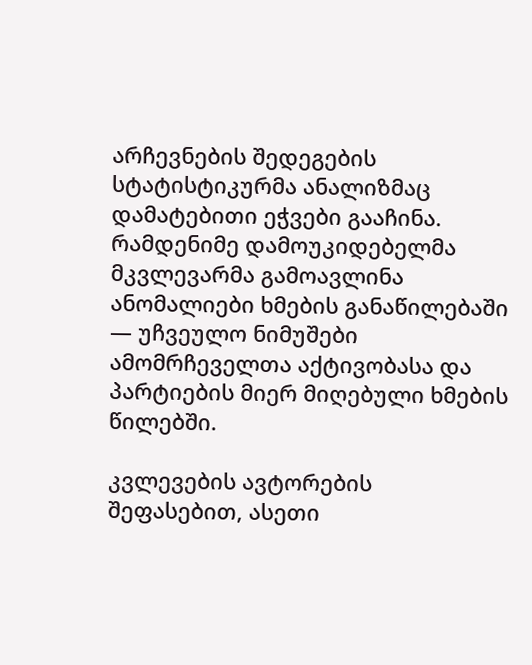არჩევნების შედეგების სტატისტიკურმა ანალიზმაც დამატებითი ეჭვები გააჩინა. რამდენიმე დამოუკიდებელმა მკვლევარმა გამოავლინა ანომალიები ხმების განაწილებაში — უჩვეულო ნიმუშები ამომრჩეველთა აქტივობასა და პარტიების მიერ მიღებული ხმების წილებში.

კვლევების ავტორების შეფასებით, ასეთი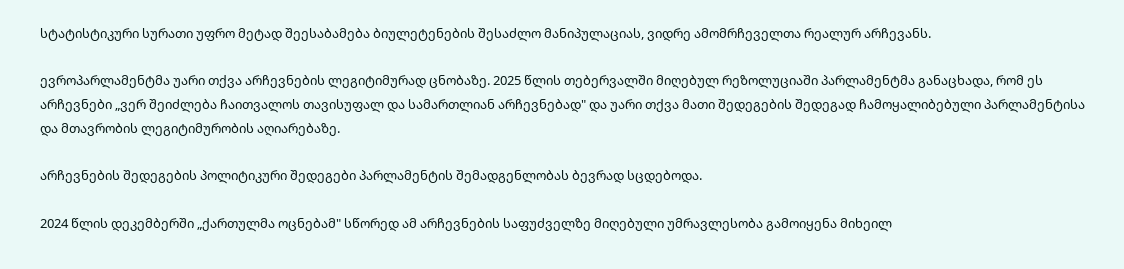სტატისტიკური სურათი უფრო მეტად შეესაბამება ბიულეტენების შესაძლო მანიპულაციას, ვიდრე ამომრჩეველთა რეალურ არჩევანს.

ევროპარლამენტმა უარი თქვა არჩევნების ლეგიტიმურად ცნობაზე. 2025 წლის თებერვალში მიღებულ რეზოლუციაში პარლამენტმა განაცხადა, რომ ეს არჩევნები „ვერ შეიძლება ჩაითვალოს თავისუფალ და სამართლიან არჩევნებად" და უარი თქვა მათი შედეგების შედეგად ჩამოყალიბებული პარლამენტისა და მთავრობის ლეგიტიმურობის აღიარებაზე.

არჩევნების შედეგების პოლიტიკური შედეგები პარლამენტის შემადგენლობას ბევრად სცდებოდა.

2024 წლის დეკემბერში „ქართულმა ოცნებამ" სწორედ ამ არჩევნების საფუძველზე მიღებული უმრავლესობა გამოიყენა მიხეილ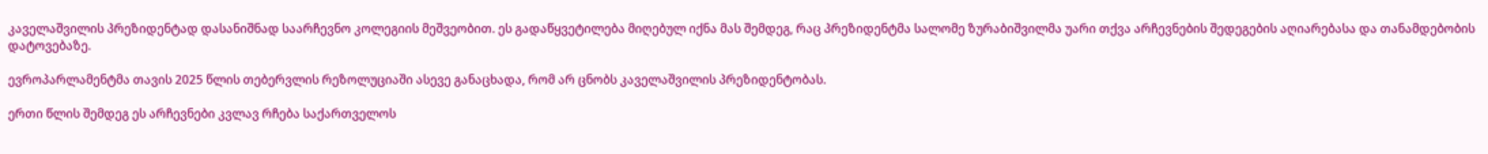კაველაშვილის პრეზიდენტად დასანიშნად საარჩევნო კოლეგიის მეშვეობით. ეს გადაწყვეტილება მიღებულ იქნა მას შემდეგ, რაც პრეზიდენტმა სალომე ზურაბიშვილმა უარი თქვა არჩევნების შედეგების აღიარებასა და თანამდებობის დატოვებაზე.

ევროპარლამენტმა თავის 2025 წლის თებერვლის რეზოლუციაში ასევე განაცხადა, რომ არ ცნობს კაველაშვილის პრეზიდენტობას.

ერთი წლის შემდეგ ეს არჩევნები კვლავ რჩება საქართველოს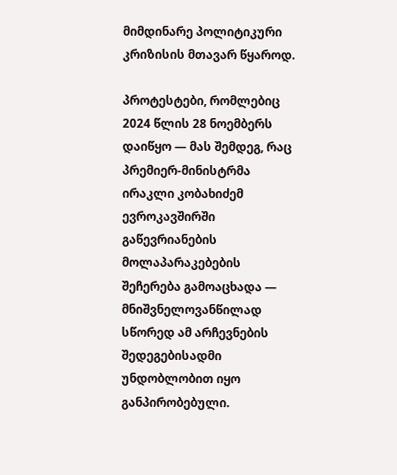მიმდინარე პოლიტიკური კრიზისის მთავარ წყაროდ.

პროტესტები, რომლებიც 2024 წლის 28 ნოემბერს დაიწყო — მას შემდეგ, რაც პრემიერ-მინისტრმა ირაკლი კობახიძემ ევროკავშირში გაწევრიანების მოლაპარაკებების შეჩერება გამოაცხადა — მნიშვნელოვანწილად სწორედ ამ არჩევნების შედეგებისადმი უნდობლობით იყო განპირობებული.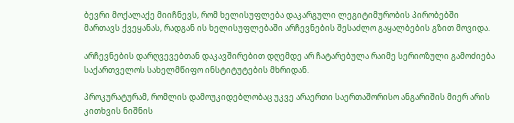ბევრი მოქალაქე მიიჩნევს, რომ ხელისუფლება დაკარგული ლეგიტიმურობის პირობებში მართავს ქვეყანას, რადგან ის ხელისუფლებაში არჩევნების შესაძლო გაყალბების გზით მოვიდა.

არჩევნების დარღვევებთან დაკავშირებით დღემდე არ ჩატარებულა რაიმე სერიოზული გამოძიება საქართველოს სახელმწიფო ინსტიტუტების მხრიდან.

პროკურატურამ, რომლის დამოუკიდებლობაც უკვე არაერთი საერთაშორისო ანგარიშის მიერ არის კითხვის ნიშნის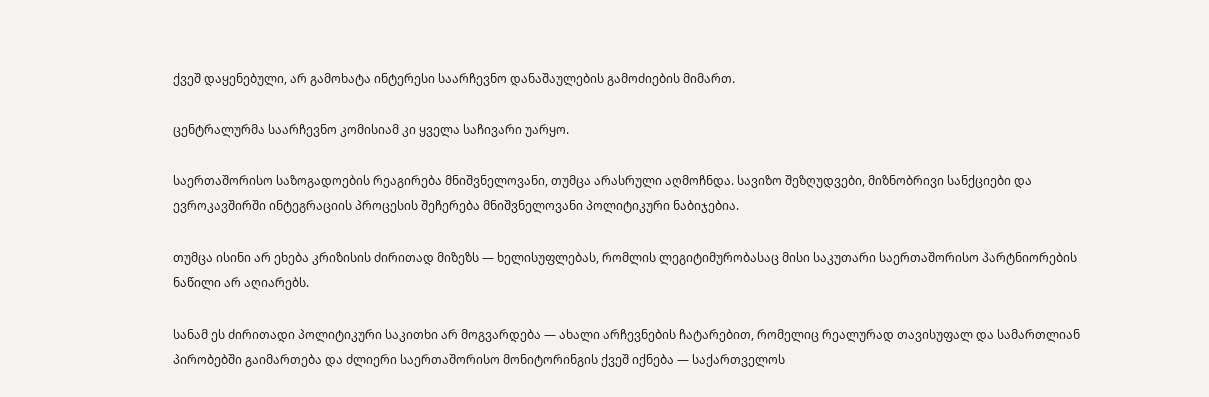ქვეშ დაყენებული, არ გამოხატა ინტერესი საარჩევნო დანაშაულების გამოძიების მიმართ.

ცენტრალურმა საარჩევნო კომისიამ კი ყველა საჩივარი უარყო.

საერთაშორისო საზოგადოების რეაგირება მნიშვნელოვანი, თუმცა არასრული აღმოჩნდა. სავიზო შეზღუდვები, მიზნობრივი სანქციები და ევროკავშირში ინტეგრაციის პროცესის შეჩერება მნიშვნელოვანი პოლიტიკური ნაბიჯებია.

თუმცა ისინი არ ეხება კრიზისის ძირითად მიზეზს — ხელისუფლებას, რომლის ლეგიტიმურობასაც მისი საკუთარი საერთაშორისო პარტნიორების ნაწილი არ აღიარებს.

სანამ ეს ძირითადი პოლიტიკური საკითხი არ მოგვარდება — ახალი არჩევნების ჩატარებით, რომელიც რეალურად თავისუფალ და სამართლიან პირობებში გაიმართება და ძლიერი საერთაშორისო მონიტორინგის ქვეშ იქნება — საქართველოს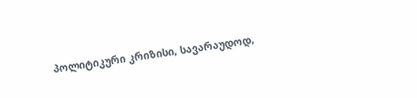პოლიტიკური კრიზისი, სავარაუდოდ,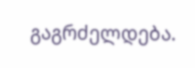გაგრძელდება.